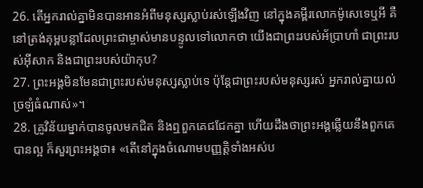26. តើអ្នករាល់គ្នាមិនបានអានអំពីមនុស្សស្លាប់រស់ឡើងវិញ នៅក្នុងគម្ពីរលោកម៉ូសេទេឬអី គឺនៅត្រង់គុម្ពបន្លាដែលព្រះជាម្ចាស់មានបន្ទូលទៅលោកថា យើងជាព្រះរបស់អ័ប្រាហាំ ជាព្រះរបស់អ៊ីសាក និងជាព្រះរបស់យ៉ាកុប?
27. ព្រះអង្គមិនមែនជាព្រះរបស់មនុស្សស្លាប់ទេ ប៉ុន្ដែជាព្រះរបស់មនុស្សរស់ អ្នករាល់គ្នាយល់ច្រឡំធំណាស់»។
28. គ្រូវិន័យម្នាក់បានចូលមកជិត និងឮពួកគេជជែកគ្នា ហើយដឹងថាព្រះអង្គឆ្លើយនឹងពួកគេបានល្អ ក៏សួរព្រះអង្គថា៖ «តើនៅក្នុងចំណោមបញ្ញត្ដិទាំងអស់ប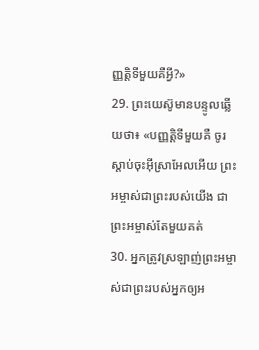ញ្ញត្ដិទីមួយគឺអ្វី?»
29. ព្រះយេស៊ូមានបន្ទូលឆ្លើយថា៖ «បញ្ញត្ដិទីមួយគឺ ចូរស្ដាប់ចុះអ៊ីស្រាអែលអើយ ព្រះអម្ចាស់ជាព្រះរបស់យើង ជាព្រះអម្ចាស់តែមួយគត់
30. អ្នកត្រូវស្រឡាញ់ព្រះអម្ចាស់ជាព្រះរបស់អ្នកឲ្យអ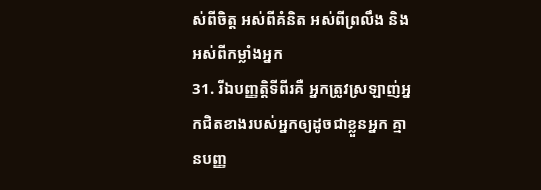ស់ពីចិត្ដ អស់ពីគំនិត អស់ពីព្រលឹង និងអស់ពីកម្លាំងអ្នក
31. រីឯបញ្ញត្ដិទីពីរគឺ អ្នកត្រូវស្រឡាញ់អ្នកជិតខាងរបស់អ្នកឲ្យដូចជាខ្លួនអ្នក គ្មានបញ្ញ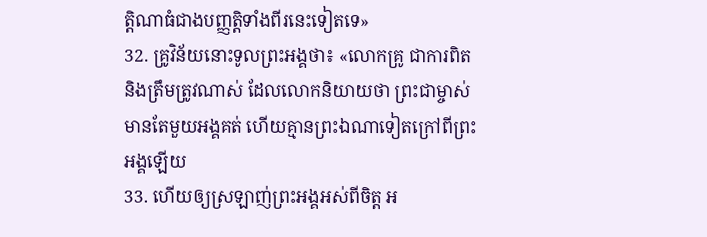ត្ដិណាធំជាងបញ្ញត្ដិទាំងពីរនេះទៀតទេ»
32. គ្រូវិន័យនោះទូលព្រះអង្គថា៖ «លោកគ្រូ ជាការពិត និងត្រឹមត្រូវណាស់ ដែលលោកនិយាយថា ព្រះជាម្ចាស់មានតែមួយអង្គគត់ ហើយគ្មានព្រះឯណាទៀតក្រៅពីព្រះអង្គឡើយ
33. ហើយឲ្យស្រឡាញ់ព្រះអង្គអស់ពីចិត្ដ អ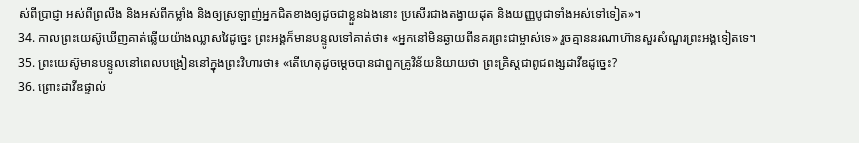ស់ពីប្រាជ្ញា អស់ពីព្រលឹង និងអស់ពីកម្លាំង និងឲ្យស្រឡាញ់អ្នកជិតខាងឲ្យដូចជាខ្លួនឯងនោះ ប្រសើរជាងតង្វាយដុត និងយញ្ញបូជាទាំងអស់ទៅទៀត»។
34. កាលព្រះយេស៊ូឃើញគាត់ឆ្លើយយ៉ាងឈ្លាសវៃដូច្នេះ ព្រះអង្គក៏មានបន្ទូលទៅគាត់ថា៖ «អ្នកនៅមិនឆ្ងាយពីនគរព្រះជាម្ចាស់ទេ» រួចគ្មាននរណាហ៊ានសួរសំណួរព្រះអង្គទៀតទេ។
35. ព្រះយេស៊ូមានបន្ទូលនៅពេលបង្រៀននៅក្នុងព្រះវិហារថា៖ «តើហេតុដូចម្ដេចបានជាពួកគ្រូវិន័យនិយាយថា ព្រះគ្រិស្ដជាពូជពង្សដាវីឌដូច្នេះ?
36. ព្រោះដាវីឌផ្ទាល់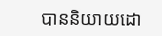បាននិយាយដោ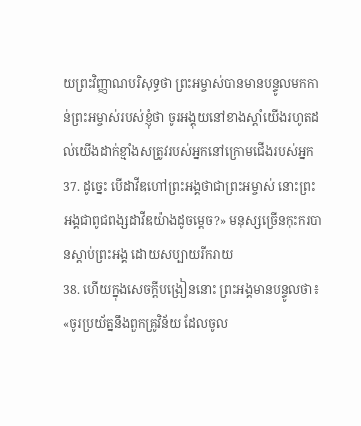យព្រះវិញ្ញាណបរិសុទ្ធថា ព្រះអម្ចាស់បានមានបន្ទូលមកកាន់ព្រះអម្ចាស់របស់ខ្ញុំថា ចូរអង្គុយនៅខាងស្ដាំយើងរហូតដល់យើងដាក់ខ្មាំងសត្រូវរបស់អ្នកនៅក្រោមជើងរបស់អ្នក
37. ដូច្នេះ បើដាវីឌហៅព្រះអង្គថាជាព្រះអម្ចាស់ នោះព្រះអង្គជាពូជពង្សដាវីឌយ៉ាងដូចម្ដេច?» មនុស្សច្រើនកុះករបានស្ដាប់ព្រះអង្គ ដោយសប្បាយរីករាយ
38. ហើយក្នុងសេចក្ដីបង្រៀននោះ ព្រះអង្គមានបន្ទូលថា៖ «ចូរប្រយ័ត្ននឹងពួកគ្រូវិន័យ ដែលចូល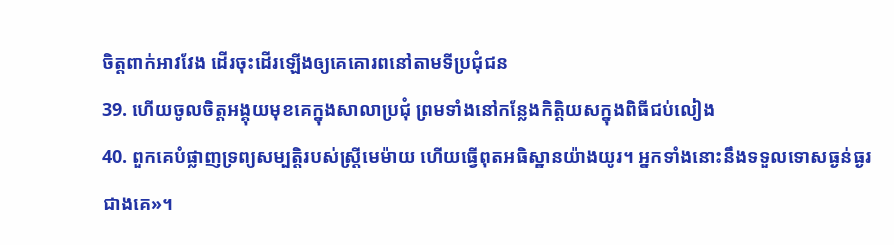ចិត្ដពាក់អាវវែង ដើរចុះដើរឡើងឲ្យគេគោរពនៅតាមទីប្រជុំជន
39. ហើយចូលចិត្ដអង្គុយមុខគេក្នុងសាលាប្រជុំ ព្រមទាំងនៅកន្លែងកិត្ដិយសក្នុងពិធីជប់លៀង
40. ពួកគេបំផ្លាញទ្រព្យសម្បត្ដិរបស់ស្ដ្រីមេម៉ាយ ហើយធ្វើពុតអធិស្ឋានយ៉ាងយូរ។ អ្នកទាំងនោះនឹងទទួលទោសធ្ងន់ធ្ងរជាងគេ»។